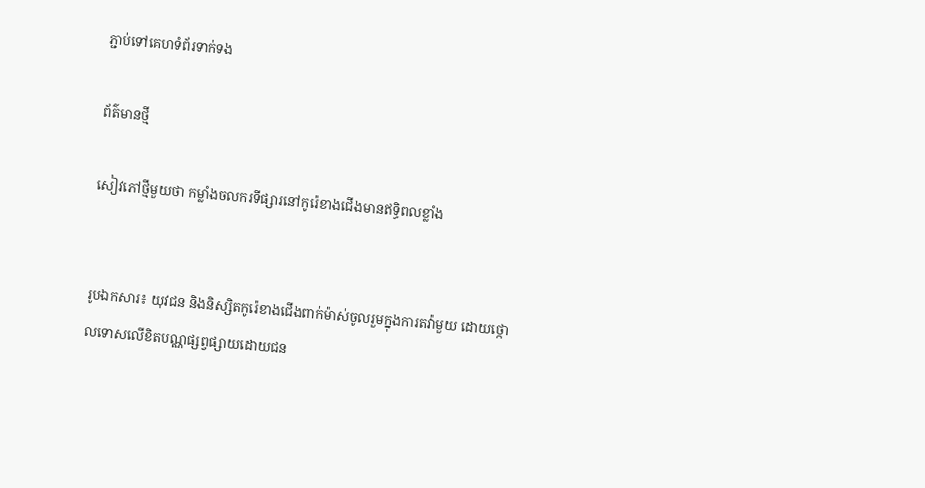ភ្ជាប់ទៅគេហទំព័រទាក់ទង

ព័ត៌មានថ្មី

សៀវភៅថ្មីមួយថា កម្លាំងចលករទីផ្សារនៅកូរ៉េខាងជើងមានឥទ្ធិពលខ្លាំង


រូបឯកសារ៖ យុវជន និងនិស្សិតកូរ៉េខាងជើងពាក់ម៉ាស់ចូលរួមក្នុងការតវ៉ាមួយ ដោយថ្កោលទោសលើខិតបណ្ណផ្សព្វផ្សាយដោយជន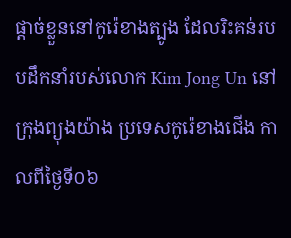ផ្តាច់ខ្លួននៅកូរ៉េខាងត្បូង ដែលរិះគន់របបដឹកនាំរបស់លោក Kim Jong Un នៅក្រុងព្យុងយ៉ាង ប្រទេសកូរ៉េខាងជើង កាលពីថ្ងៃទី០៦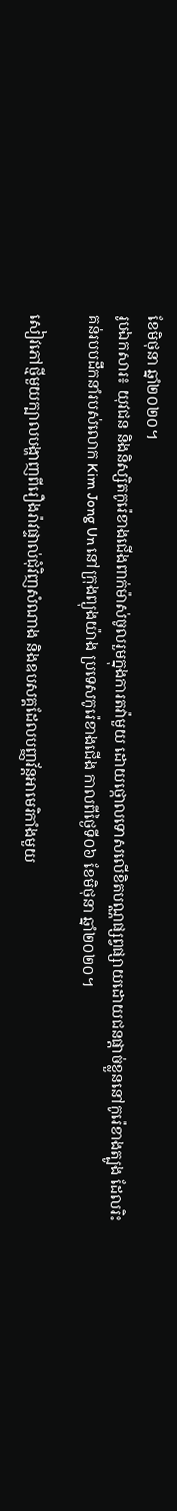ខែមិថុនា ឆ្នាំ២០២០។
រូបឯកសារ៖ យុវជន និងនិស្សិតកូរ៉េខាងជើងពាក់ម៉ាស់ចូលរួមក្នុងការតវ៉ាមួយ ដោយថ្កោលទោសលើខិតបណ្ណផ្សព្វផ្សាយដោយជនផ្តាច់ខ្លួននៅកូរ៉េខាងត្បូង ដែលរិះគន់របបដឹកនាំរបស់លោក Kim Jong Un នៅក្រុងព្យុងយ៉ាង ប្រទេសកូរ៉េខាងជើង កាលពីថ្ងៃទី០៦ ខែមិថុនា ឆ្នាំ២០២០។

សៀវភៅថ្មីមួយក្បាលបង្ហាញពីរឿងរ៉ាវផ្ទាល់ជុំវិញសំណាង និងឧបសគ្គដែលបញ្ញវ័ន្តអាមេរិកាំងមួយ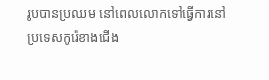រូបបានប្រឈម នៅពេលលោកទៅធ្វើការនៅប្រទេសកូរ៉េខាងជើង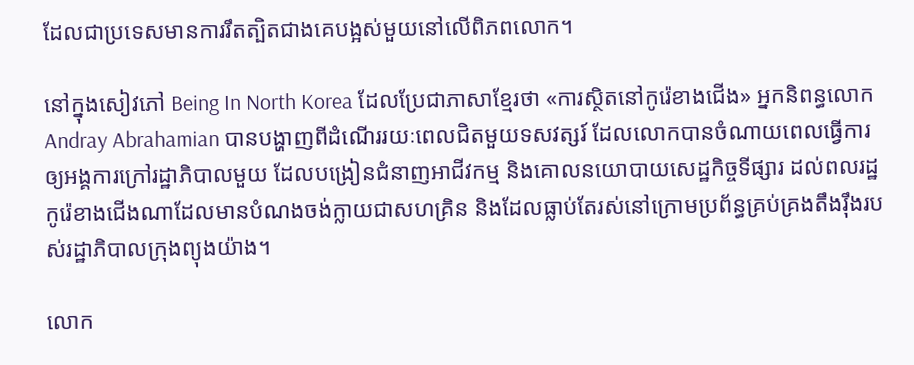ដែលជាប្រទេសមានការរឹតត្បិតជាងគេបង្អស់មួយនៅលើពិភពលោក។

នៅក្នុងសៀវភៅ Being In North Korea ដែលប្រែជាភាសាខ្មែរថា «ការស្ថិតនៅកូរ៉េខាងជើង» អ្នកនិពន្ធលោក Andray Abrahamian បានបង្ហាញពីដំណើររយៈពេលជិតមួយទសវត្សរ៍ ដែលលោកបានចំណាយពេលធ្វើការឲ្យអង្គការក្រៅរដ្ឋាភិបាលមួយ ដែលបង្រៀនជំនាញអាជីវកម្ម និងគោលនយោបាយសេដ្ឋកិច្ចទីផ្សារ ដល់ពលរដ្ឋកូរ៉េខាងជើងណាដែលមានបំណងចង់ក្លាយជាសហគ្រិន និងដែលធ្លាប់តែរស់នៅក្រោមប្រព័ន្ធគ្រប់គ្រងតឹងរ៉ឹងរបស់រដ្ឋាភិបាលក្រុងព្យុងយ៉ាង។

លោក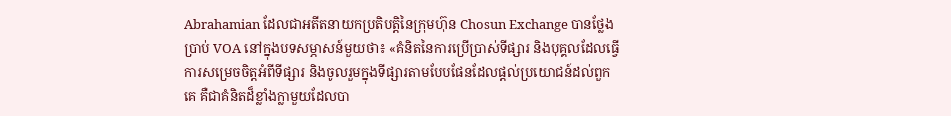Abrahamian ដែលជាអតីតនាយកប្រតិបត្តិនៃក្រុមហ៊ុន Chosun Exchange បានថ្លែងប្រាប់ VOA នៅក្នុងបទសម្ភាសន៍មួយថា៖ «គំនិតនៃការប្រើប្រាស់ទីផ្សារ និងបុគ្គលដែលធ្វើការសម្រេចចិត្តអំពីទីផ្សារ និងចូលរួមក្នុងទីផ្សារតាមបែបផែនដែលផ្តល់ប្រយោជន៍ដល់ពួកគេ គឺជាគំនិតដ៏ខ្លាំងក្លាមួយដែលបា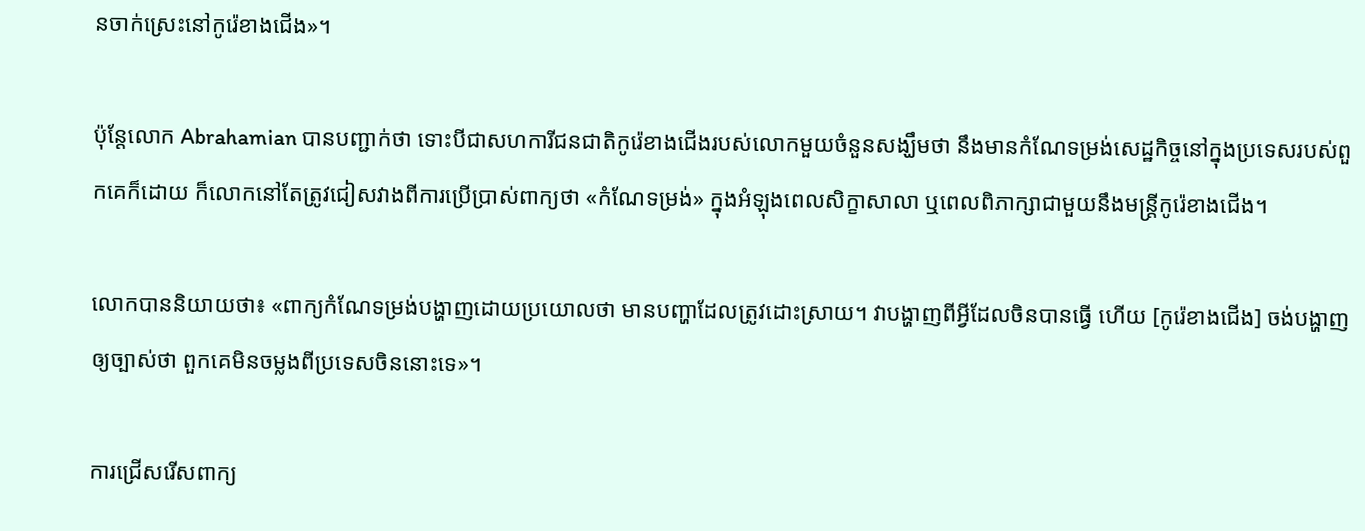នចាក់ស្រេះនៅកូរ៉េខាងជើង»។

ប៉ុន្តែលោក Abrahamian បានបញ្ជាក់ថា ទោះបីជាសហការីជនជាតិកូរ៉េខាងជើងរបស់លោកមួយចំនួនសង្ឃឹមថា នឹងមានកំណែទម្រង់សេដ្ឋកិច្ចនៅក្នុងប្រទេសរបស់ពួកគេក៏ដោយ ក៏លោកនៅតែត្រូវជៀសវាងពីការប្រើប្រាស់ពាក្យថា «កំណែទម្រង់» ក្នុងអំឡុងពេលសិក្ខាសាលា ឬពេលពិភាក្សាជាមួយនឹងមន្រ្តីកូរ៉េខាងជើង។

លោកបាននិយាយថា៖ «ពាក្យកំណែទម្រង់បង្ហាញដោយប្រយោលថា មានបញ្ហាដែលត្រូវដោះស្រាយ។ វាបង្ហាញពីអ្វីដែលចិនបានធ្វើ ហើយ [កូរ៉េខាងជើង] ចង់បង្ហាញឲ្យច្បាស់ថា ពួកគេមិនចម្លងពីប្រទេសចិននោះទេ»។

ការជ្រើសរើសពាក្យ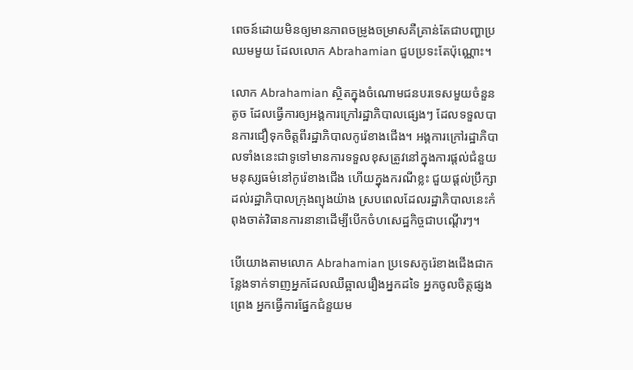ពេចន៍ដោយមិនឲ្យមានភាពចម្រូងចម្រាសគឺគ្រាន់តែជាបញ្ហាប្រឈមមួយ ដែលលោក Abrahamian ជួបប្រទះតែប៉ុណ្ណោះ។

លោក Abrahamian ស្ថិតក្នុងចំណោមជនបរទេសមួយចំនួនតូច ដែលធ្វើការឲ្យអង្គការក្រៅរដ្ឋាភិបាលផ្សេងៗ ដែលទទួលបានការជឿទុកចិត្តពីរដ្ឋាភិបាលកូរ៉េខាងជើង។ អង្គការក្រៅរដ្ឋាភិបាលទាំងនេះជាទូទៅមានការទទួលខុសត្រូវនៅក្នុងការផ្តល់ជំនួយមនុស្សធម៌នៅកូរ៉េខាងជើង ហើយក្នុងករណីខ្លះ ជួយផ្តល់ប្រឹក្សាដល់រដ្ឋាភិបាលក្រុងព្យុងយ៉ាង ស្របពេលដែលរដ្ឋាភិបាលនេះកំពុងចាត់វិធានការនានាដើម្បីបើកចំហសេដ្ឋកិច្ចជាបណ្ដើរៗ។

បើយោងតាមលោក Abrahamian ប្រទេសកូរ៉េខាងជើងជាកន្លែងទាក់ទាញអ្នកដែលឈឺឆ្អាលរឿងអ្នកដទៃ អ្នកចូលចិត្តផ្សងព្រេង អ្នកធ្វើការផ្នែកជំនួយម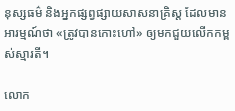នុស្សធម៌ និងអ្នកផ្សព្វផ្សាយសាសនាគ្រិស្ត ដែលមានអារម្មណ៍ថា «ត្រូវបានកោះហៅ» ឲ្យមកជួយលើកកម្ពស់ស្មារតី។

លោក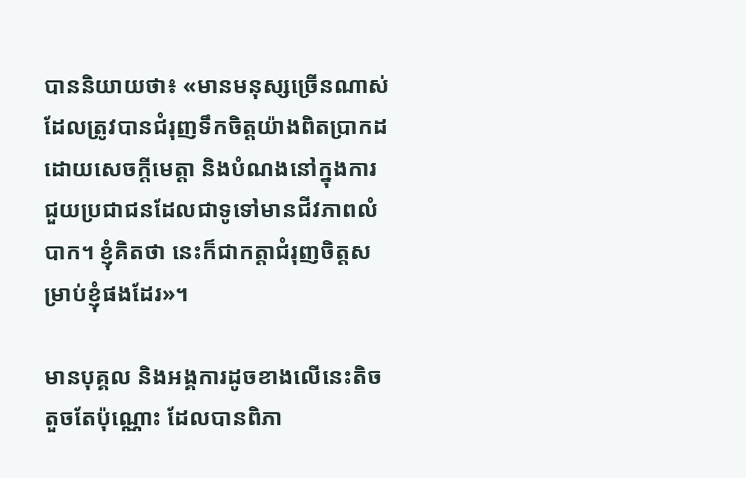បាននិយាយថា៖ «មានមនុស្សច្រើនណាស់ដែលត្រូវបានជំរុញទឹកចិត្តយ៉ាងពិតប្រាកដដោយសេចក្តីមេត្តា និងបំណងនៅក្នុងការជួយប្រជាជនដែលជាទូទៅមានជីវភាពលំបាក។ ខ្ញុំគិតថា នេះក៏ជាកត្តាជំរុញចិត្តសម្រាប់ខ្ញុំផងដែរ»។

មានបុគ្គល និងអង្គការដូចខាងលើនេះតិចតួចតែប៉ុណ្ណោះ ដែលបានពិភា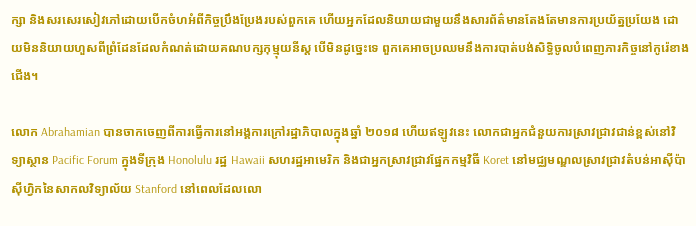ក្សា និងសរសេរសៀវភៅដោយបើកចំហអំពីកិច្ចប្រឹងប្រែងរបស់ពួកគេ ហើយអ្នកដែលនិយាយជាមួយនឹងសារព័ត៌មានតែងតែមានការប្រយ័ត្នប្រយែង ដោយមិននិយាយហួសពីព្រំដែនដែលកំណត់ដោយគណបក្សកុម្មុយនីស្ត បើមិនដូច្នេះទេ ពួកគេអាចប្រឈមនឹងការបាត់បង់សិទ្ធិចូលបំពេញភារកិច្ចនៅកូរ៉េខាងជើង។

លោក Abrahamian បានចាកចេញពីការធ្វើការនៅអង្គការក្រៅរដ្ឋាភិបាលក្នុងឆ្នាំ ២០១៨ ហើយឥឡូវនេះ លោកជាអ្នកជំនួយការស្រាវជ្រាវជាន់ខ្ពស់នៅវិទ្យាស្ថាន Pacific Forum ក្នុងទីក្រុង Honolulu រដ្ឋ Hawaii សហរដ្ឋអាមេរិក និងជាអ្នកស្រាវជ្រាវផ្នែកកម្មវិធី Koret នៅមជ្ឈមណ្ឌលស្រាវជ្រាវតំបន់អាស៊ីប៉ាស៊ីហ្វិកនៃសាកលវិទ្យាល័យ Stanford នៅពេលដែលលោ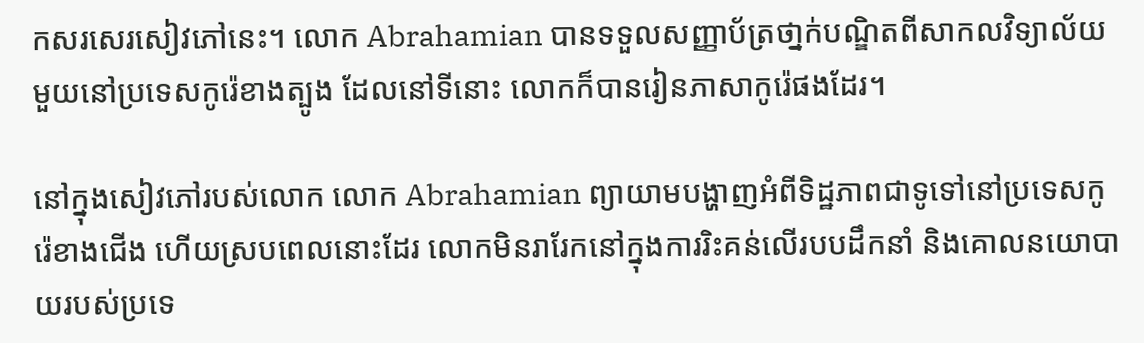កសរសេរសៀវភៅនេះ។ លោក Abrahamian បានទទួលសញ្ញាប័ត្រថា្នក់បណ្ឌិតពីសាកលវិទ្យាល័យមួយនៅប្រទេសកូរ៉េខាងត្បូង ដែលនៅទីនោះ លោកក៏បានរៀនភាសាកូរ៉េផងដែរ។

នៅក្នុងសៀវភៅរបស់លោក លោក Abrahamian ព្យាយាមបង្ហាញអំពីទិដ្ឋភាពជាទូទៅនៅប្រទេសកូរ៉េខាងជើង ហើយស្របពេលនោះដែរ លោកមិនរារែកនៅក្នុងការរិះគន់លើរបបដឹកនាំ និងគោលនយោបាយរបស់ប្រទេ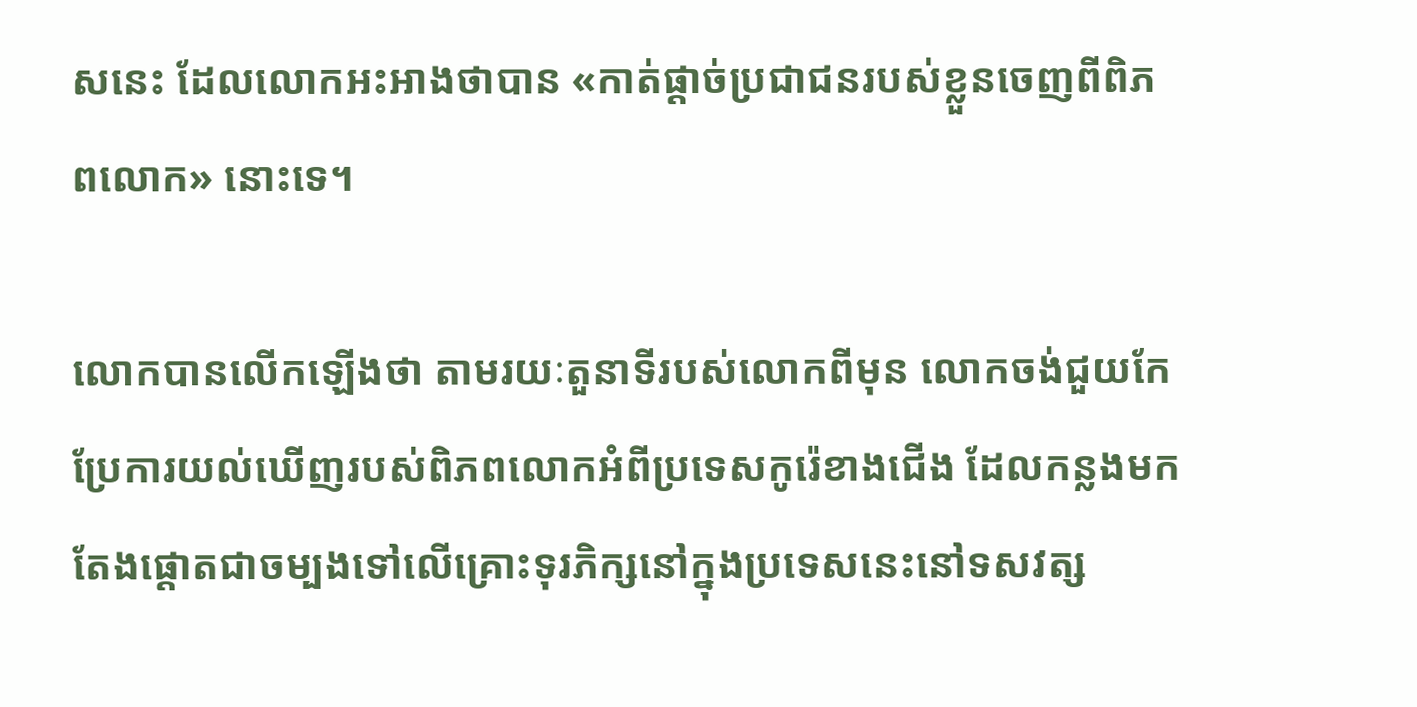សនេះ ដែលលោកអះអាងថាបាន «កាត់ផ្តាច់ប្រជាជនរបស់ខ្លួនចេញពីពិភពលោក» នោះទេ។

លោកបានលើកឡើងថា តាមរយៈតួនាទីរបស់លោកពីមុន លោកចង់ជួយកែប្រែការយល់ឃើញរបស់ពិភពលោកអំពីប្រទេសកូរ៉េខាងជើង ដែលកន្លងមកតែងផ្តោតជាចម្បងទៅលើគ្រោះទុរភិក្សនៅក្នុងប្រទេសនេះនៅទសវត្ស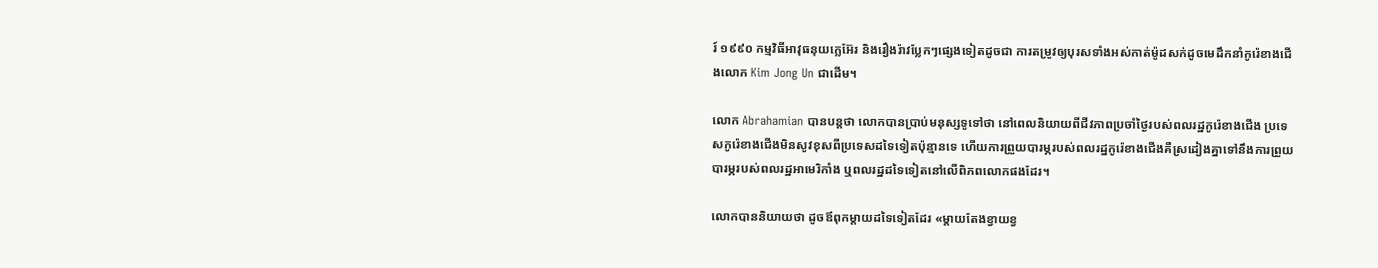រ៍ ១៩៩០ កម្មវិធីអាវុធនុយក្លេអ៊ែរ និងរឿងរ៉ាវប្លែកៗផ្សេងទៀតដូចជា ការតម្រូវឲ្យបុរសទាំងអស់កាត់ម៉ូដសក់ដូចមេដឹកនាំកូរ៉េខាងជើងលោក Kim Jong Un ជាដើម។

លោក Abrahamian បានបន្តថា លោកបានប្រាប់មនុស្សទូទៅថា នៅពេលនិយាយពីជីវភាពប្រចាំថ្ងៃរបស់ពលរដ្ឋកូរ៉េខាងជើង ប្រទេសកូរ៉េខាងជើងមិនសូវខុសពីប្រទេសដទៃទៀតប៉ុន្មានទេ ហើយការព្រួយបារម្ភរបស់ពលរដ្ឋកូរ៉េខាងជើងគឺស្រដៀងគ្នាទៅនឹងការព្រួយបារម្ភរបស់ពលរដ្ឋអាមេរិកាំង ឬពលរដ្ឋដទៃទៀតនៅលើពិភពលោកផងដែរ។

លោកបាននិយាយថា ដូចឪពុកម្តាយដទៃទៀតដែរ «ម្តាយតែងខ្វាយខ្វ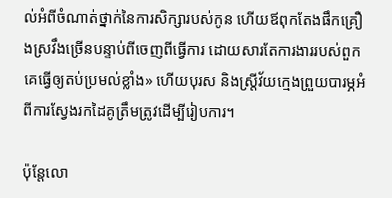ល់អំពីចំណាត់ថ្នាក់នៃការសិក្សារបស់កូន ហើយឪពុកតែងផឹកគ្រឿងស្រវឹងច្រើនបន្ទាប់ពីចេញពីធ្វើការ ដោយសារតែការងាររបស់ពួកគេធ្វើឲ្យតប់ប្រមល់ខ្លាំង» ហើយបុរស និងស្រ្តីវ័យកេ្មងព្រួយបារម្ភអំពីការស្វែងរកដៃគូត្រឹមត្រូវដើម្បីរៀបការ។

ប៉ុន្តែលោ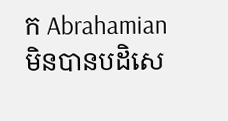ក Abrahamian មិនបានបដិសេ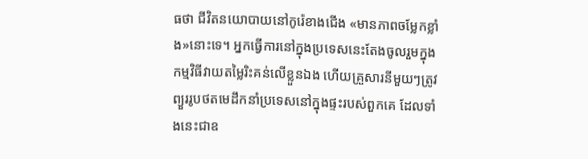ធថា ជីវិតនយោបាយនៅកូរ៉េខាងជើង «មានភាពចម្លែកខ្លាំង»នោះទេ។ អ្នកធ្វើការនៅក្នុងប្រទេសនេះតែងចូលរួមក្នុងកម្មវិធីវាយតម្លៃរិះគន់លើខ្លួនឯង ហើយគ្រួសារនីមួយៗត្រូវព្យួររូបថតមេដឹកនាំប្រទេសនៅក្នុងផ្ទះរបស់ពួកគេ ដែលទាំងនេះជាឧ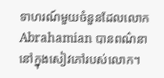ទាហរណ៍មួយចំនួនដែលលោក Abrahamian បានពណ៌នានៅក្នុងសៀវភៅរបស់លោក។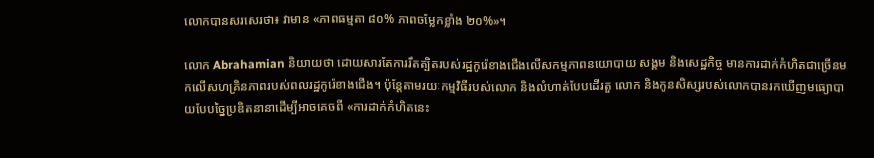លោកបានសរសេរថា៖ វាមាន «ភាពធម្មតា ៨០% ភាពចម្លែកខ្លាំង ២០%»។

លោក Abrahamian និយាយថា ដោយសារតែការរឹតត្បិតរបស់រដ្ឋកូរ៉េខាងជើងលើសកម្មភាពនយោបាយ សង្គម និងសេដ្ឋកិច្ច មានការដាក់កំហិតជាច្រើនមកលើសហគ្រិនភាពរបស់ពលរដ្ឋកូរ៉េខាងជើង។ ប៉ុន្តែតាមរយៈកម្មវិធីរបស់លោក និងលំហាត់បែបដើរតួ លោក និងកូនសិស្សរបស់លោកបានរកឃើញមធ្យោបាយបែបច្នៃប្រឌិតនានាដើម្បីអាចគេចពី «ការដាក់កំហិតនេះ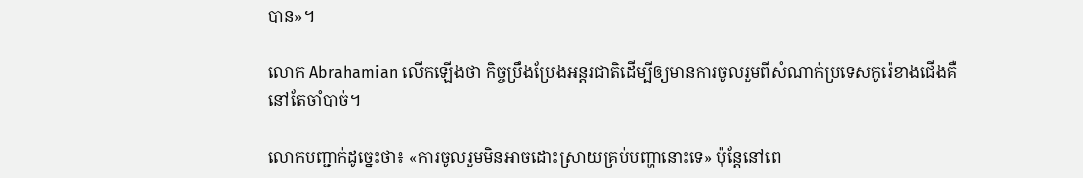បាន»។

លោក Abrahamian លើកឡើងថា កិច្ចប្រឹងប្រែងអន្តរជាតិដើម្បីឲ្យមានការចូលរួមពីសំណាក់ប្រទេសកូរ៉េខាងជើងគឺនៅតែចាំបាច់។

លោកបញ្ជាក់ដូច្នេះថា៖ «ការចូលរួមមិនអាចដោះស្រាយគ្រប់បញ្ហានោះទេ» ប៉ុន្តែនៅពេ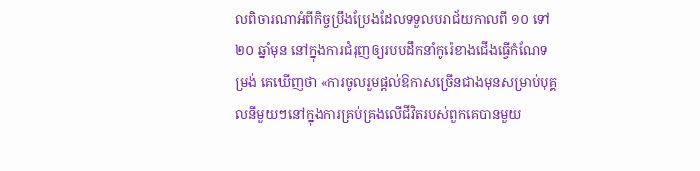លពិចារណាអំពីកិច្ចប្រឹងប្រែងដែលទទួលបរាជ័យកាលពី ១០ ទៅ ២០ ឆ្នាំមុន នៅក្នុងការជំរុញឲ្យរបបដឹកនាំកូរ៉េខាងជើងធ្វើកំណែទម្រង់ គេឃើញថា «ការចូលរួមផ្តល់ឱកាសច្រើនជាងមុនសម្រាប់បុគ្គលនីមួយៗនៅក្នុងការគ្រប់គ្រងលើជីវិតរបស់ពួកគេបានមួយ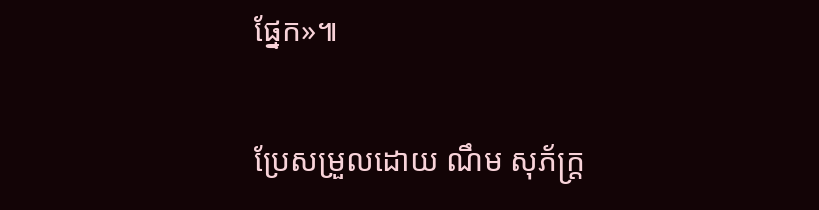ផ្នែក»៕

ប្រែសម្រួលដោយ ណឹម សុភ័ក្រ្ត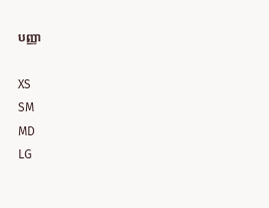បញ្ញា

XS
SM
MD
LG